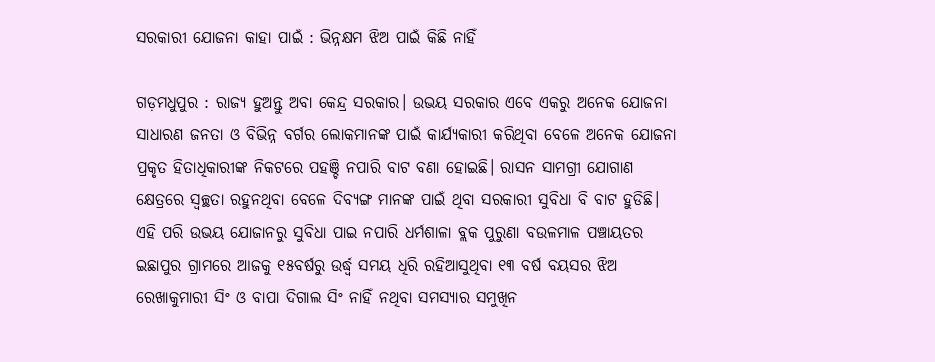ସରକାରୀ ଯୋଜନା କାହା ପାଇଁ : ଭିନ୍ନକ୍ଷମ ଝିଅ ପାଇଁ କିଛି ନାହିଁ

ଗଡ଼ମଧୁପୁର : ରାଜ୍ୟ ହୁଅନ୍ତୁ ଅବା କେନ୍ଦ୍ର ସରକାର। ଉଭୟ ସରକାର ଏବେ ଏକରୁ ଅନେକ ଯୋଜନା ସାଧାରଣ ଜନତା ଓ ବିଭିନ୍ନ ବର୍ଗର ଲୋକମାନଙ୍କ ପାଇଁ କାର୍ଯ୍ୟକାରୀ କରିଥିବା ବେଳେ ଅନେକ ଯୋଜନା ପ୍ରକୃତ ହିତାଧିକାରୀଙ୍କ ନିକଟରେ ପହଞ୍ଚି ନପାରି ବାଟ ବଣା ହୋଇଛି। ରାସନ ସାମଗ୍ରୀ ଯୋଗାଣ କ୍ଷେତ୍ରରେ ସ୍ୱଚ୍ଛତା ରହୁନଥିବା ବେଳେ ଦିବ୍ୟଙ୍ଗ ମାନଙ୍କ ପାଇଁ ଥିବା ସରକାରୀ ସୁବିଧା ବି ବାଟ ହୁଡିଛି। ଏହି ପରି ଉଭୟ ଯୋଜାନରୁ ସୁବିଧା ପାଇ ନପାରି ଧର୍ମଶାଳା ବ୍ଲକ ପୁରୁଣା ବଉଳମାଳ ପଞ୍ଚାୟତର ଇଛାପୁର ଗ୍ରାମରେ ଆଜକୁ ୧୫ବର୍ଷରୁ ଉର୍ଦ୍ଧ୍ବ ସମୟ ଧିରି ରହିଆସୁଥିବା ୧୩ ବର୍ଷ ବୟସର ଝିଅ ରେଖାକୁମାରୀ ସିଂ ଓ ବାପା ଦିଗାଲ ସିଂ ନାହିଁ ନଥିବା ସମସ୍ୟାର ସମୁଖିନ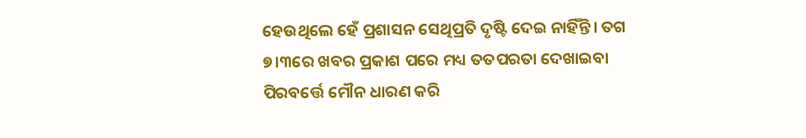ହେଉଥିଲେ ହେଁ ପ୍ରଶାସନ ସେଥିପ୍ରତି ଦୃଷ୍ଟି ଦେଇ ନାହିଁନ୍ତି। ତଗ ୭।୩ରେ ଖବର ପ୍ରକାଶ ପରେ ମଧ୍ୟ ତତପରତା ଦେଖାଇବା ପିରବର୍ତ୍ତେ ମୌନ ଧାରଣ କରି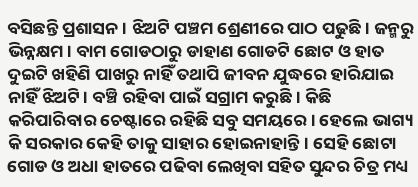ବସିଛନ୍ତି ପ୍ରଶାସନ। ଝିଅଟି ପଞ୍ଚମ ଶ୍ରେଣୀରେ ପାଠ ପଢୁଛି। ଜନ୍ମରୁ ଭିନ୍ନକ୍ଷମ। ବାମ ଗୋଡଠାରୁ ଡାହାଣ ଗୋଡଟି ଛୋଟ ଓ ହାତ ଦୁଇଟି ଖହିଣି ପାଖରୁ ନାହିଁ ତଥାପି ଜୀବନ ଯୁଦ୍ଧରେ ହାରିଯାଇ ନାହିଁ ଝିଅଟି। ବଞ୍ଚି ରହିବା ପାଇଁ ସଗ୍ରାମ କରୁଛି। କିଛି କରିପାରିବାର ଚେଷ୍ଟାରେ ରହିଛି ସବୁ ସମୟରେ। ହେଲେ ଭାଗ୍ୟ କି ସରକାର କେହି ତାକୁ ସାହାର ହୋଇନାହାନ୍ତି। ସେହି ଛୋଟା ଗୋଡ ଓ ଅଧା ହାତରେ ପଢିବା ଲେଖିବା ସହିତ ସୁନ୍ଦର ଚିତ୍ର ମଧ୍ୟ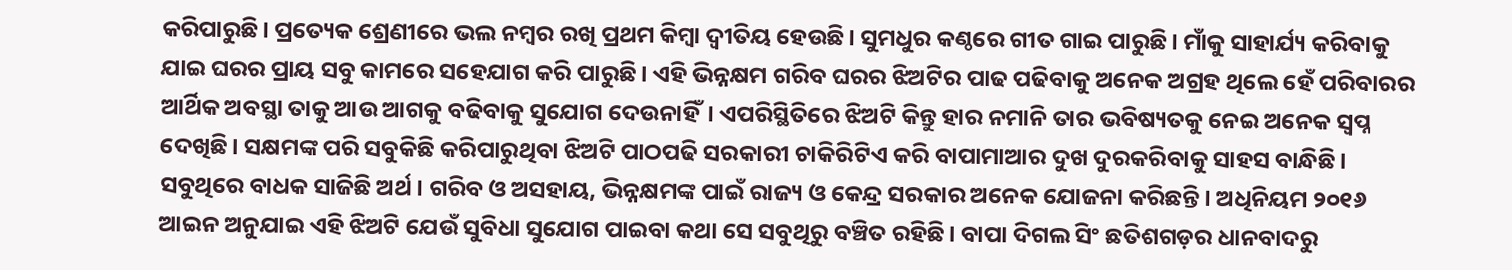କରିପାରୁଛି। ପ୍ରତ୍ୟେକ ଶ୍ରେଣୀରେ ଭଲ ନମ୍ବର ରଖି ପ୍ରଥମ କିମ୍ବା ଦ୍ୱୀତିୟ ହେଉଛି। ସୁମଧୁର କଣ୍ଠରେ ଗୀତ ଗାଇ ପାରୁଛି। ମାଁକୁ ସାହାର୍ଯ୍ୟ କରିବାକୁ ଯାଇ ଘରର ପ୍ରାୟ ସବୁ କାମରେ ସହେଯାଗ କରି ପାରୁଛି। ଏହି ଭିନ୍ନକ୍ଷମ ଗରିବ ଘରର ଝିଅଟିର ପାଢ ପଢିବାକୁ ଅନେକ ଅଗ୍ରହ ଥିଲେ ହେଁ ପରିବାରର ଆର୍ଥିକ ଅବସ୍ଥା ତାକୁ ଆଉ ଆଗକୁ ବଢିବାକୁ ସୁଯୋଗ ଦେଉନାହିଁ। ଏପରିସ୍ଥିତିରେ ଝିଅଟି କିନ୍ତୁ ହାର ନମାନି ତାର ଭବିଷ୍ୟତକୁ ନେଇ ଅନେକ ସ୍ୱପ୍ନ ଦେଖିଛି। ସକ୍ଷମଙ୍କ ପରି ସବୁକିଛି କରିପାରୁଥିବା ଝିଅଟି ପାଠପଢି ସରକାରୀ ଚାକିରିଟିଏ କରି ବାପାମାଆର ଦୁଖ ଦୁରକରିବାକୁ ସାହସ ବାନ୍ଧିଛି। ସବୁଥିରେ ବାଧକ ସାଜିଛି ଅର୍ଥ। ଗରିବ ଓ ଅସହାୟ, ଭିନ୍ନକ୍ଷମଙ୍କ ପାଇଁ ରାଜ୍ୟ ଓ କେନ୍ଦ୍ର ସରକାର ଅନେକ ଯୋଜନା କରିଛନ୍ତି। ଅଧିନିୟମ ୨୦୧୬ ଆଇନ ଅନୁଯାଇ ଏହି ଝିଅଟି ଯେଉଁ ସୁବିଧା ସୁଯୋଗ ପାଇବା କଥା ସେ ସବୁଥିରୁ ବଞ୍ଚିତ ରହିଛି। ବାପା ଦିଗଲ ସିଂ ଛତିଶଗଡ଼ର ଧାନବାଦରୁ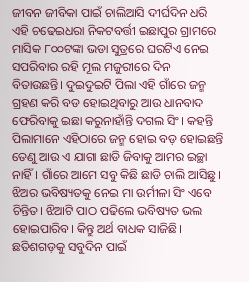ଜୀବନ ଜୀବିକା ପାଇଁ ଚାଲିଆସି ଦୀର୍ଘଦିନ ଧରି ଏହି ଚଢେଇଧରା ନିକଟବର୍ତ୍ତୀ ଇଛାପୁର ଗ୍ରାମରେ ମାସିକ ୮୦୦ଟଙ୍କା ଭଡା ସୁତ୍ରରେ ଘରଟିଏ ନେଇ ସପରିବାର ରହି ମୂଲ ମଜୁରୀରେ ଦିନ ବିତାଉଛନ୍ତି। ଦୁଇଦୁଇଟି ପିଲା ଏହି ଗାଁରେ ଜନ୍ମ ଗ୍ରହଣ କରି ବଡ ହୋଇଥିବାରୁ ଆଉ ଧାନବାଦ ଫେରିବାକୁ ଇଛା କରୁନାହାଁନ୍ତି ଦଗଲ ସିଂ। କହନ୍ତି ପିଲାମାନେ ଏହିଠାରେ ଜନ୍ମ ହୋଇ ବଡ଼ ହୋଇଛନ୍ତି ତେଣୁ ଆଉ ଏ ଯାଗା ଛାଡି ଜିବାକୁ ଆମର ଇଚ୍ଛା ନାହିଁ। ଗାଁରେ ଆମେ ସବୁ କିଛି ଛାଡି ଚାଲି ଆସିଛୁ। ଝିଅର ଭବିଷ୍ୟତକୁ ନେଇ ମା ଉର୍ମୀଳା ସିଂ ଏବେ ଚିନ୍ତିତ। ଝିଆଟି ପାଠ ପଢିଲେ ଭବିଷ୍ୟତ ଭଲ ହୋଇପାରିବ। କିନ୍ତୁ ଅର୍ଥ ବାଧକ ସାଜିଛି। ଛତିଶଗଡ଼କୁ ସବୁଦିନ ପାଇଁ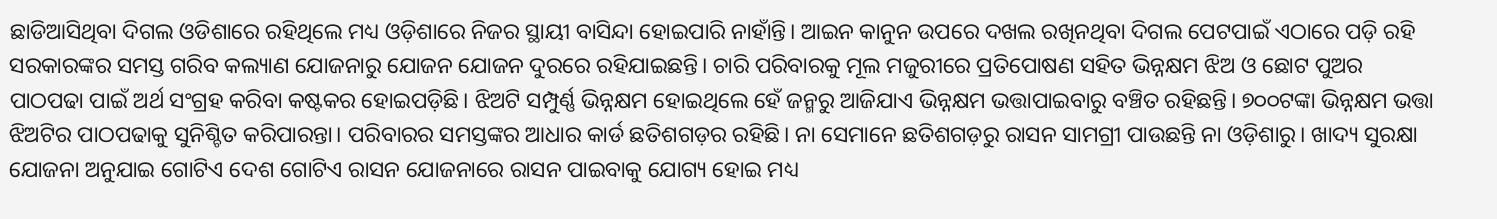ଛାଡିଆସିଥିବା ଦିଗଲ ଓଡିଶାରେ ରହିଥିଲେ ମଧ୍ୟ ଓଡ଼ିଶାରେ ନିଜର ସ୍ଥାୟୀ ବାସିନ୍ଦା ହୋଇପାରି ନାହାଁନ୍ତି। ଆଇନ କାନୁନ ଉପରେ ଦଖଲ ରଖିନଥିବା ଦିଗଲ ପେଟପାଇଁ ଏଠାରେ ପଡ଼ି ରହି ସରକାରଙ୍କର ସମସ୍ତ ଗରିବ କଲ୍ୟାଣ ଯୋଜନାରୁ ଯୋଜନ ଯୋଜନ ଦୁରରେ ରହିଯାଇଛନ୍ତି। ଚାରି ପରିବାରକୁ ମୂଲ ମଜୁରୀରେ ପ୍ରତିପୋଷଣ ସହିତ ଭିନ୍ନକ୍ଷମ ଝିଅ ଓ ଛୋଟ ପୁଅର ପାଠପଢା ପାଇଁ ଅର୍ଥ ସଂଗ୍ରହ କରିବା କଷ୍ଟକର ହୋଇପଡ଼ିଛି। ଝିଅଟି ସମ୍ପୁର୍ଣ୍ଣ ଭିନ୍ନକ୍ଷମ ହୋଇଥିଲେ ହେଁ ଜନ୍ମରୁ ଆଜିଯାଏ ଭିନ୍ନକ୍ଷମ ଭତ୍ତାପାଇବାରୁ ବଞ୍ଚିତ ରହିଛନ୍ତି। ୭୦୦ଟଙ୍କା ଭିନ୍ନକ୍ଷମ ଭତ୍ତା ଝିଅଟିର ପାଠପଢାକୁ ସୁନିଶ୍ଚିତ କରିପାରନ୍ତା। ପରିବାରର ସମସ୍ତଙ୍କର ଆଧାର କାର୍ଡ ଛତିଶଗଡ଼ର ରହିଛି। ନା ସେମାନେ ଛତିଶଗଡ଼ରୁ ରାସନ ସାମଗ୍ରୀ ପାଉଛନ୍ତି ନା ଓଡ଼ିଶାରୁ। ଖାଦ୍ୟ ସୁରକ୍ଷା ଯୋଜନା ଅନୁଯାଇ ଗୋଟିଏ ଦେଶ ଗୋଟିଏ ରାସନ ଯୋଜନାରେ ରାସନ ପାଇବାକୁ ଯୋଗ୍ୟ ହୋଇ ମଧ୍ୟ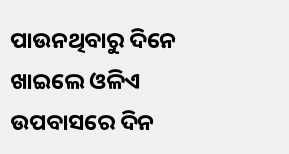ପାଉନଥିବାରୁ ଦିନେ ଖାଇଲେ ଓଳିଏ ଉପବାସରେ ଦିନ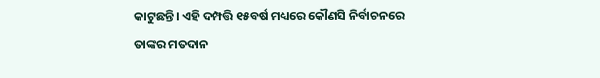କାଟୁଛନ୍ତି। ଏହି ଦମ୍ପତ୍ତି ୧୫ବର୍ଷ ମଧ୍ୟରେ କୌଣସି ନିର୍ବାଚନରେ ତାଙ୍କର ମତଦାନ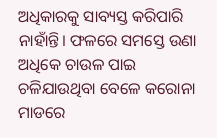ଅଧିକାରକୁ ସାବ୍ୟସ୍ତ କରିପାରି ନାହାଁନ୍ତି। ଫଳରେ ସମସ୍ତେ ଉଣା ଅଧିକେ ଚାଉଳ ପାଇ ଚଳିଯାଉଥିବା ବେଳେ କରୋନା ମାଡରେ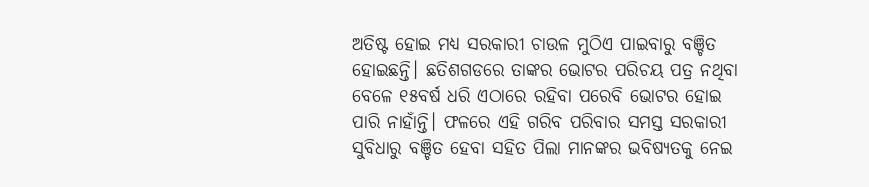ଅତିଷ୍ଟ ହୋଇ ମଧ୍ୟ ସରକାରୀ ଚାଉଳ ମୁଠିଏ ପାଇବାରୁ ବଞ୍ଚିତ ହୋଇଛନ୍ତି। ଛତିଶଗଡରେ ତାଙ୍କର ଭୋଟର ପରିଚୟ ପତ୍ର ନଥିବା ବେଳେ ୧୫ବର୍ଷ ଧରି ଏଠାରେ ରହିବା ପରେବି ଭୋଟର ହୋଇ ପାରି ନାହାଁନ୍ତି। ଫଳରେ ଏହି ଗରିବ ପରିବାର ସମସ୍ତ ସରକାରୀ ସୁବିଧାରୁ ବଞ୍ଚିତ ହେବା ସହିତ ପିଲା ମାନଙ୍କର ଭବିଷ୍ୟତକୁ ନେଇ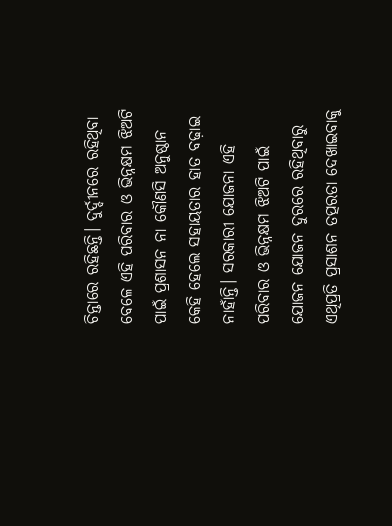ଚିନ୍ତାରେ ରହିଛନ୍ତି। ଦୁର୍ଦ୍ଦୀନରେ ରହିଥିବା ବେଳେ ଏହି ପରିବାର ଓ ଭିନ୍ନକ୍ଷମ ଝିଅଟି ପାଇଁ ପ୍ରଶାସନ ନା କୌଣସି ଅନୁଷ୍ଠାନ କେହି ହେଲେ ସହାୟତାର ହାତ ବଢ଼ାଇ ନାହାଁନ୍ତି। ସରକାରୀ ଯୋଜନା ଏହି ପରିବାର ଓ ଭିନ୍ନକ୍ଷମ ଝିଅଟି ପାଇଁ ଯୋଜନ ଯୋଜନ ଦୁରରେ ରହିଥିବାରୁ ଏଥିପ୍ରତି ପ୍ରସାଶନ ତତ୍ପରତା ଦେଖାଇବାକୁ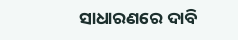ସାଧାରଣରେ ଦାବି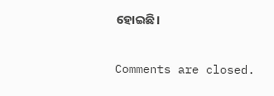ହୋଇଛି।

Comments are closed.